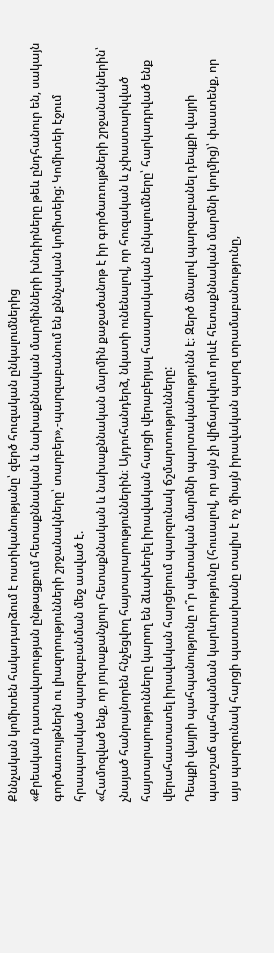Քննչական կոմիտեն հակադարձում է ոստիկանությանը՝ զերծ հուզական ընկալումներից
«Քրեական դատավարության ընթացքում հետաքննական և նախաքննական մարմինների խնդիրները թեև ընդհանուր են, սակայն գործառույթներն ու լիազորությունների շրջանակները՝ տարբեր»,-պարզաբանում են քննչական կոմիտեից: Կոմիտեի էջում հրապարակած պարզաբանման մեջ ասված է.
«Համոզված ենք, որ յուրաքանչյուր հետաքննական և նախաքննական մարմին քաջածանոթ է իր գործառույթների շրջանակներին՝ չնայած հանրայնորեն հնչեցվող հայտարարություններին։ Այդուհանդերձ, նկատի ունենալով, որ հուզական և չփաստարկված հայտարարությունները կարող են ձևախեղել իրավական հարցի վերաբերյալ հասարակական ընկալումները՝ հարկադրված ենք վերահաստատել իրավական հարցերում պարզունակ ճշմարտությունները:
Դեպքի վայրի պահպանությունը ո՞ր պետական մարմնի պարտականությունն է։ Զերծ մնալով պարզաբանել դեպքի վայրի պատշաճ պահպանման կարևորությունը (հուսալով, որ այն չի վիճարկվում որևէ հետաքննական մարմնի կողմից)՝ փաստենք, որ այս պարզունակ հարցի պատասխանը տալիս է ոչ միայն իրավական պարզ տրամաբանությունը,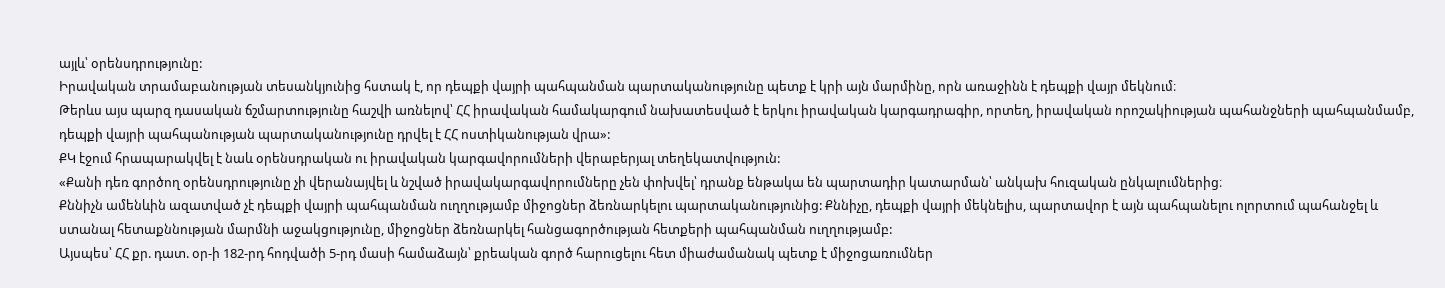այլև՝ օրենսդրությունը:
Իրավական տրամաբանության տեսանկյունից հստակ է, որ դեպքի վայրի պահպանման պարտականությունը պետք է կրի այն մարմինը, որն առաջինն է դեպքի վայր մեկնում։
Թերևս այս պարզ դասական ճշմարտությունը հաշվի առնելով՝ ՀՀ իրավական համակարգում նախատեսված է երկու իրավական կարգադրագիր, որտեղ, իրավական որոշակիության պահանջների պահպանմամբ, դեպքի վայրի պահպանության պարտականությունը դրվել է ՀՀ ոստիկանության վրա»:
ՔԿ էջում հրապարակվել է նաև օրենսդրական ու իրավական կարգավորումների վերաբերյալ տեղեկատվություն:
«Քանի դեռ գործող օրենսդրությունը չի վերանայվել և նշված իրավակարգավորումները չեն փոխվել՝ դրանք ենթակա են պարտադիր կատարման՝ անկախ հուզական ընկալումներից։
Քննիչն ամենևին ազատված չէ դեպքի վայրի պահպանման ուղղությամբ միջոցներ ձեռնարկելու պարտականությունից: Քննիչը, դեպքի վայրի մեկնելիս, պարտավոր է այն պահպանելու ոլորտում պահանջել և ստանալ հետաքննության մարմնի աջակցությունը, միջոցներ ձեռնարկել հանցագործության հետքերի պահպանման ուղղությամբ:
Այսպես՝ ՀՀ քր. դատ. օր-ի 182-րդ հոդվածի 5-րդ մասի համաձայն՝ քրեական գործ հարուցելու հետ միաժամանակ պետք է միջոցառումներ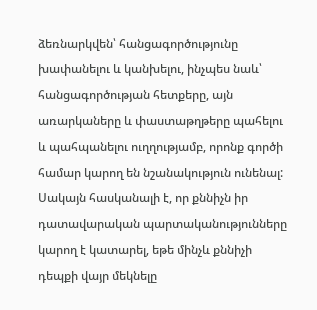ձեռնարկվեն՝ հանցագործությունը խափանելու և կանխելու, ինչպես նաև՝ հանցագործության հետքերը, այն առարկաները և փաստաթղթերը պահելու և պահպանելու ուղղությամբ, որոնք գործի համար կարող են նշանակություն ունենալ: Սակայն հասկանալի է, որ քննիչն իր դատավարական պարտականությունները կարող է կատարել, եթե մինչև քննիչի դեպքի վայր մեկնելը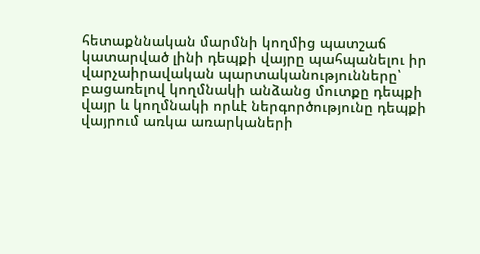հետաքննական մարմնի կողմից պատշաճ կատարված լինի դեպքի վայրը պահպանելու իր վարչաիրավական պարտականությունները՝ բացառելով կողմնակի անձանց մուտքը դեպքի վայր և կողմնակի որևէ ներգործությունը դեպքի վայրում առկա առարկաների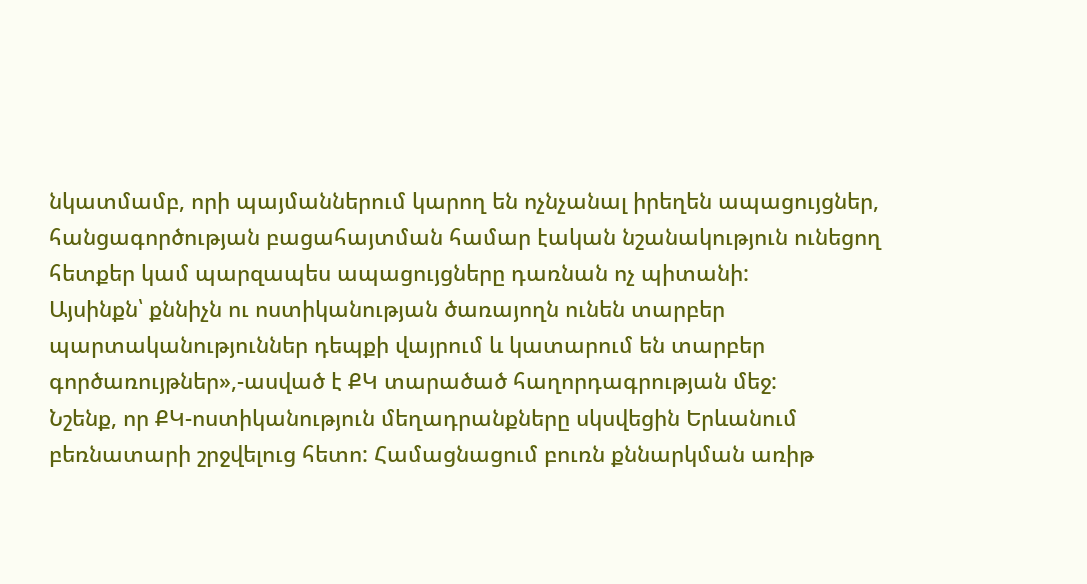նկատմամբ, որի պայմաններում կարող են ոչնչանալ իրեղեն ապացույցներ, հանցագործության բացահայտման համար էական նշանակություն ունեցող հետքեր կամ պարզապես ապացույցները դառնան ոչ պիտանի:
Այսինքն՝ քննիչն ու ոստիկանության ծառայողն ունեն տարբեր պարտականություններ դեպքի վայրում և կատարում են տարբեր գործառույթներ»,-ասված է ՔԿ տարածած հաղորդագրության մեջ:
Նշենք, որ ՔԿ-ոստիկանություն մեղադրանքները սկսվեցին Երևանում բեռնատարի շրջվելուց հետո: Համացնացում բուռն քննարկման առիթ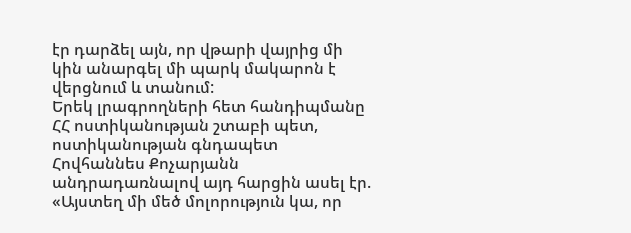էր դարձել այն, որ վթարի վայրից մի կին անարգել մի պարկ մակարոն է վերցնում և տանում:
Երեկ լրագրողների հետ հանդիպմանը ՀՀ ոստիկանության շտաբի պետ, ոստիկանության գնդապետ Հովհաննես Քոչարյանն անդրադառնալով այդ հարցին ասել էր. «Այստեղ մի մեծ մոլորություն կա, որ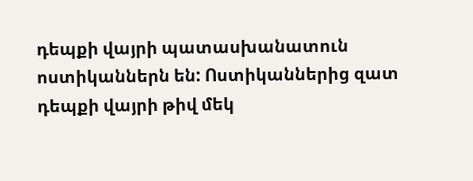դեպքի վայրի պատասխանատուն ոստիկաններն են: Ոստիկաններից զատ դեպքի վայրի թիվ մեկ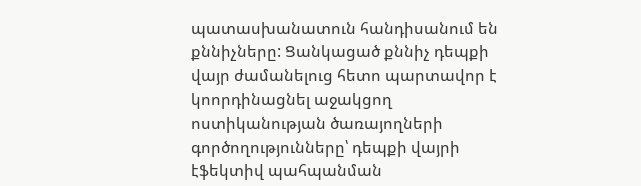պատասխանատուն հանդիսանում են քննիչները: Ցանկացած քննիչ դեպքի վայր ժամանելուց հետո պարտավոր է կոորդինացնել աջակցող ոստիկանության ծառայողների գործողությունները՝ դեպքի վայրի էֆեկտիվ պահպանման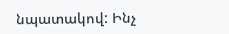նպատակով: Ինչ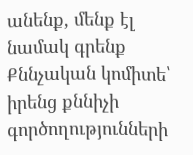անենք, մենք էլ նամակ գրենք Քննչական կոմիտե՝ իրենց քննիչի գործողությունների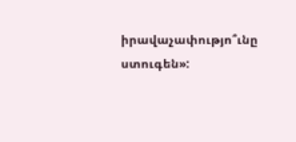իրավաչափությո՞ւնը ստուգեն»: